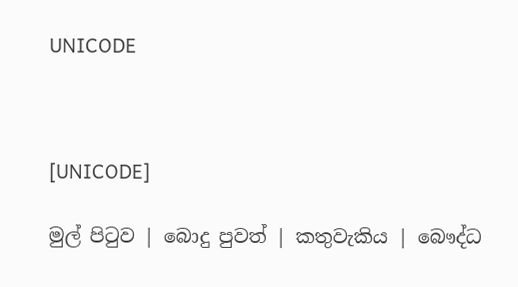UNICODE



[UNICODE]

මුල් පිටුව | බොදු පුවත් | කතුවැකිය | බෞද්ධ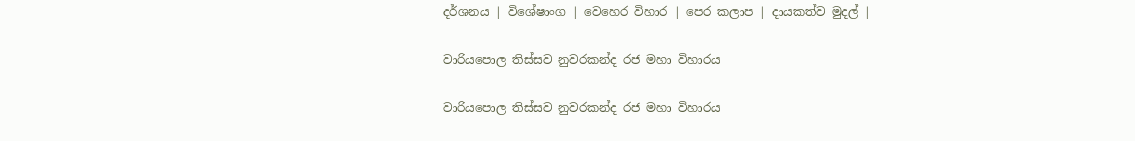දර්ශනය | විශේෂාංග | වෙහෙර විහාර | පෙර කලාප | දායකත්ව මුදල් |

වාරියපොල තිස්සව නුවරකන්ද රජ මහා විහාරය

වාරියපොල තිස්සව නුවරකන්ද රජ මහා විහාරය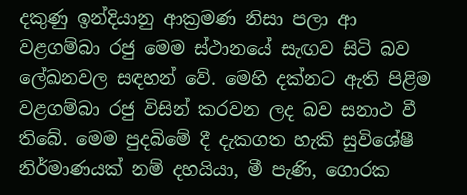දකුණු ඉන්දියානු ආක්‍රමණ නිසා පලා ආ වළගම්බා රජු මෙම ස්ථානයේ සැඟව සිටි බව ලේඛනවල සඳහන් වේ. මෙහි දක්නට ඇති පිළිම වළගම්බා රජු විසින් කරවන ලද බව සනාථ වී තිබේ. මෙම පුදබිමේ දී දැකගත හැකි සුවිශේෂී නිර්මාණයක් නම් දහයියා, මී පැණි, ගොරක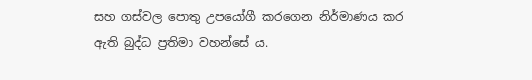සහ ගස්වල පොතු උපයෝගී කරගෙන නිර්මාණය කර ඇති බුද්ධ ප්‍රතිමා වහන්සේ ය.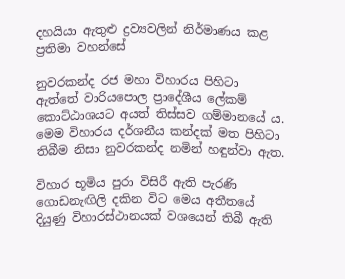දහයියා ඇතුළු ද්‍රව්‍යවලින් නිර්මාණය කළ ප්‍රතිමා වහන්සේ

නුවරකන්ද රජ මහා විහාරය පිහිටා ඇත්තේ වාරියපොල ප්‍රාදේශීය ලේකම් කොට්ඨාශයට අයත් තිස්සව ගම්මානයේ ය. මෙම විහාරය දර්ශනීය කන්දක් මත පිහිටා තිබීම නිසා නුවරකන්ද නමින් හඳුන්වා ඇත.

විහාර භූමිය පුරා විසිරී ඇති පැරණි ගොඩනැඟිලි දකින විට මෙය අතීතයේ දියුණු විහාරස්ථානයක් වශයෙන් තිබී ඇති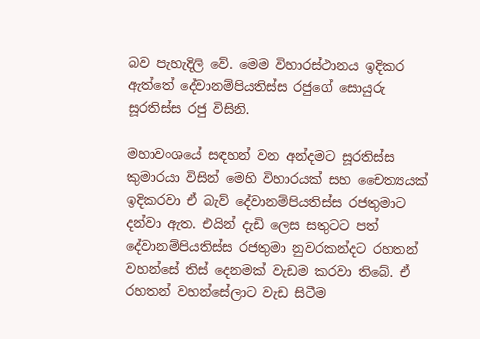බව පැහැදිලි වේ. මෙම විහාරස්ථානය ඉදිකර ඇත්තේ දේවානම්පියතිස්ස රජුගේ සොයුරු සූරතිස්ස රජු විසිනි.

මහාවංශයේ සඳහන් වන අන්දමට සූරතිස්ස කුමාරයා විසින් මෙහි විහාරයක් සහ චෛත්‍යයක් ඉදිකරවා ඒ බැව් දේවානම්පියතිස්ස රජතුමාට දන්වා ඇත. එයින් දැඩි ලෙස සතුටට පත් දේවානම්පියතිස්ස රජතුමා නුවරකන්දට රහතන් වහන්සේ තිස් දෙනමක් වැඩම කරවා තිබේ. ඒ රහතන් වහන්සේලාට වැඩ සිටීම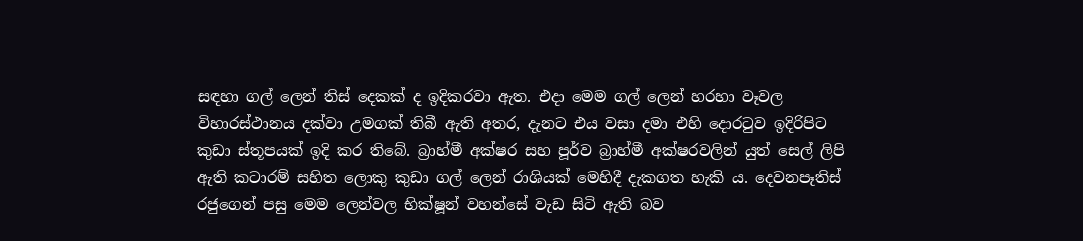සඳහා ගල් ලෙන් තිස් දෙකක් ද ඉදිකරවා ඇත. එදා මෙම ගල් ලෙන් හරහා වෑවල විහාරස්ථානය දක්වා උමගක් තිබී ඇති අතර, දැනට එය වසා දමා එහි දොරටුව ඉදිරිපිට කුඩා ස්තූපයක් ඉදි කර තිබේ. බ්‍රාහ්මී අක්ෂර සහ පූර්ව බ්‍රාහ්මී අක්ෂරවලින් යුත් සෙල් ලිපි ඇති කටාරම් සහිත ලොකු කුඩා ගල් ලෙන් රාශියක් මෙහිදී දැකගත හැකි ය. දෙවනපෑතිස් රජුගෙන් පසු මෙම ලෙන්වල භික්ෂූන් වහන්සේ වැඩ සිටි ඇති බව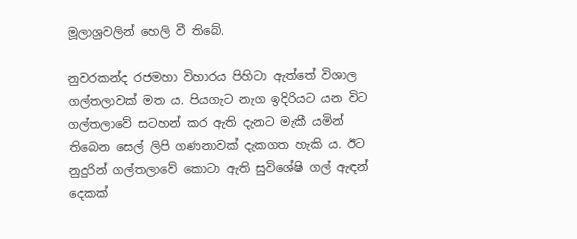මූලාශ්‍රවලින් හෙලි වී තිබේ.

නුවරකන්ද රජමහා විහාරය පිහිටා ඇත්තේ විශාල ගල්තලාවක් මත ය. පියගැට නැග ඉදිරියට යන විට ගල්තලාවේ සටහන් කර ඇති දැනට මැකී යමින් තිබෙන සෙල් ලිපි ගණනාවක් දැකගත හැකි ය. ඊට නුදුරින් ගල්තලාවේ කොටා ඇති සුවිශේෂි ගල් ඇඳන් දෙකක්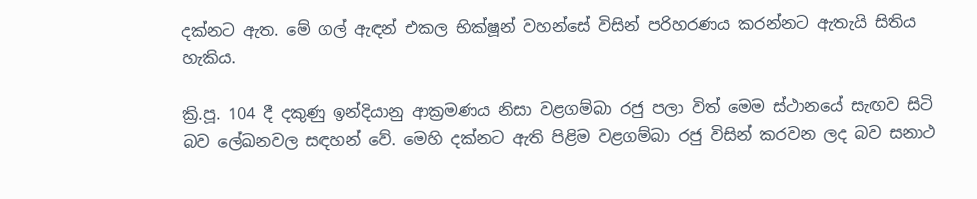දක්නට ඇත. මේ ගල් ඇඳන් එකල භික්ෂූන් වහන්සේ විසින් පරිහරණය කරන්නට ඇතැයි සිතිය හැකිය.

ක්‍රි.පූ. 104 දී දකුණු ඉන්දියානු ආක්‍රමණය නිසා වළගම්බා රජු පලා විත් මෙම ස්ථානයේ සැඟව සිටි බව ලේඛනවල සඳහන් වේ. මෙහි දක්නට ඇති පිළිම වළගම්බා රජු විසින් කරවන ලද බව සනාථ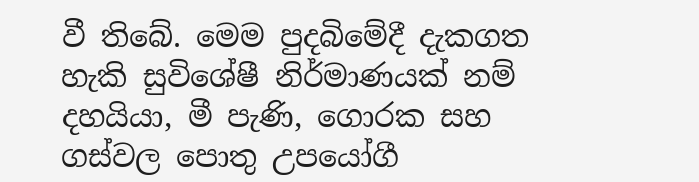වී තිබේ. මෙම පුදබිමේදී දැකගත හැකි සුවිශේෂී නිර්මාණයක් නම් දහයියා, මී පැණි, ගොරක සහ ගස්වල පොතු උපයෝගී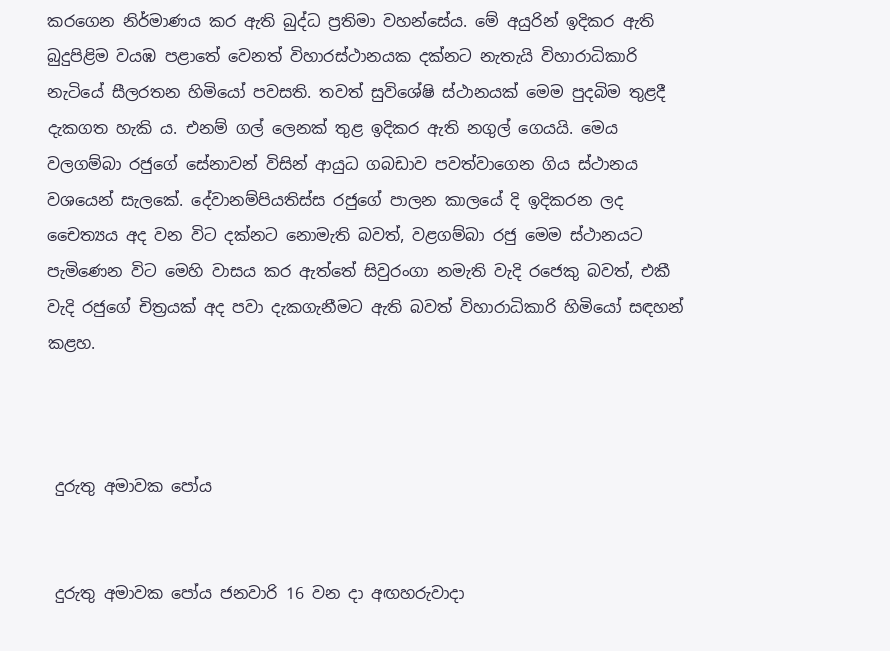කරගෙන නිර්මාණය කර ඇති බුද්ධ ප්‍රතිමා වහන්සේය. මේ අයුරින් ඉදිකර ඇති බුදුපිළිම වයඹ පළාතේ වෙනත් විහාරස්ථානයක දක්නට නැතැයි විහාරාධිකාරි නැටියේ සීලරතන හිමියෝ පවසති. තවත් සුවිශේෂි ස්ථානයක් මෙම පුදබිම තුළදී දැකගත හැකි ය. එනම් ගල් ලෙනක් තුළ ඉදිකර ඇති නගුල් ගෙයයි. මෙය වලගම්බා රජුගේ සේනාවන් විසින් ආයුධ ගබඩාව පවත්වාගෙන ගිය ස්ථානය වශයෙන් සැලකේ. දේවානම්පියතිස්ස රජුගේ පාලන කාලයේ දි ඉදිකරන ලද චෛත්‍යය අද වන විට දක්නට නොමැති බවත්, වළගම්බා රජු මෙම ස්ථානයට පැමිණෙන විට මෙහි වාසය කර ඇත්තේ සිවුරංගා නමැති වැදි රජෙකු බවත්, එකී වැදි රජුගේ චිත්‍රයක් අද පවා දැකගැනීමට ඇති බවත් විහාරාධිකාරි හිමියෝ සඳහන් කළහ.



 දුරුතු අමාවක පෝය


 දුරුතු අමාවක පෝය ජනවාරි 16 වන දා අඟහරුවාදා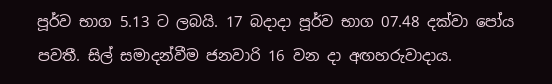පූර්ව භාග 5.13 ට ලබයි. 17 බදාදා පූර්ව භාග 07.48 දක්වා පෝය පවතී. සිල් සමාදන්වීම ජනවාරි 16 වන දා අඟහරුවාදාය.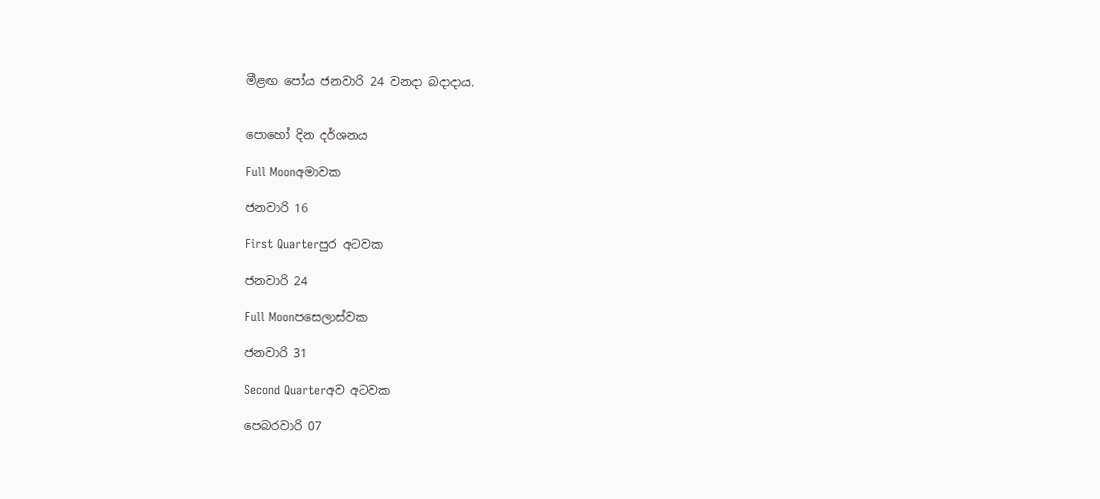මීළඟ පෝය ජනවාරි 24 වනදා බදාදාය.


පොහෝ දින දර්ශනය

Full Moonඅමාවක

ජනවාරි 16

First Quarterපුර අටවක

ජනවාරි 24

Full Moonපසෙලාස්වක

ජනවාරි 31

Second Quarterඅව අටවක

පෙබරවාරි 07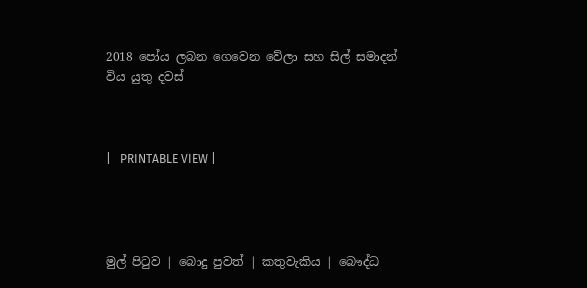2018 පෝය ලබන ගෙවෙන වේලා සහ සිල් සමාදන් විය යුතු දවස්



|   PRINTABLE VIEW |




මුල් පිටුව | බොදු පුවත් | කතුවැකිය | බෞද්ධ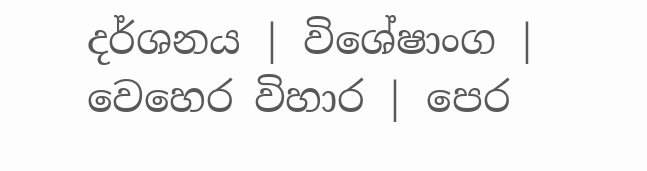දර්ශනය | විශේෂාංග | වෙහෙර විහාර | පෙර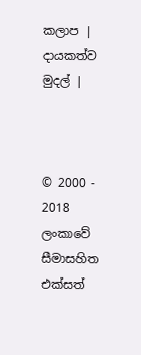කලාප | දායකත්ව මුදල් |



© 2000 - 2018 ලංකාවේ සීමාසහිත එක්සත්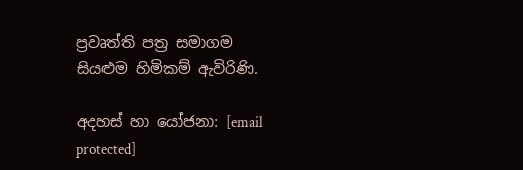ප්‍රවෘත්ති පත්‍ර සමාගම
සියළුම හිමිකම් ඇවිරිණි.

අදහස් හා යෝජනා: [email protected]